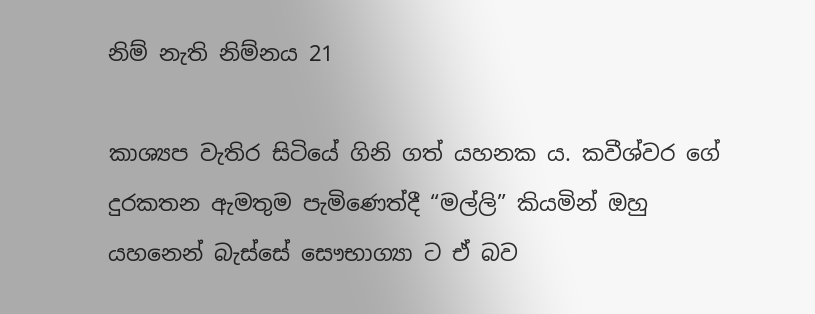නිම් නැති නිම්නය 21

කාශ්‍යප වැතිර සිටියේ ගිනි ගත් යහනක ය. කවීශ්වර ගේ දුරකතන ඇමතුම පැමිණෙත්දී “මල්ලි” කියමින් ඔහු යහනෙන් බැස්සේ සෞභාග්‍යා ට ඒ බව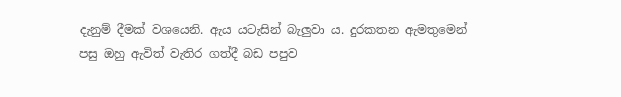දැනුම් දීමක් වශයෙනි. ඇය යටැසින් බැලුවා ය. දුරකතන ඇමතුමෙන් පසු ඔහු ඇවිත් වැතිර ගත්දී බඩ පපුව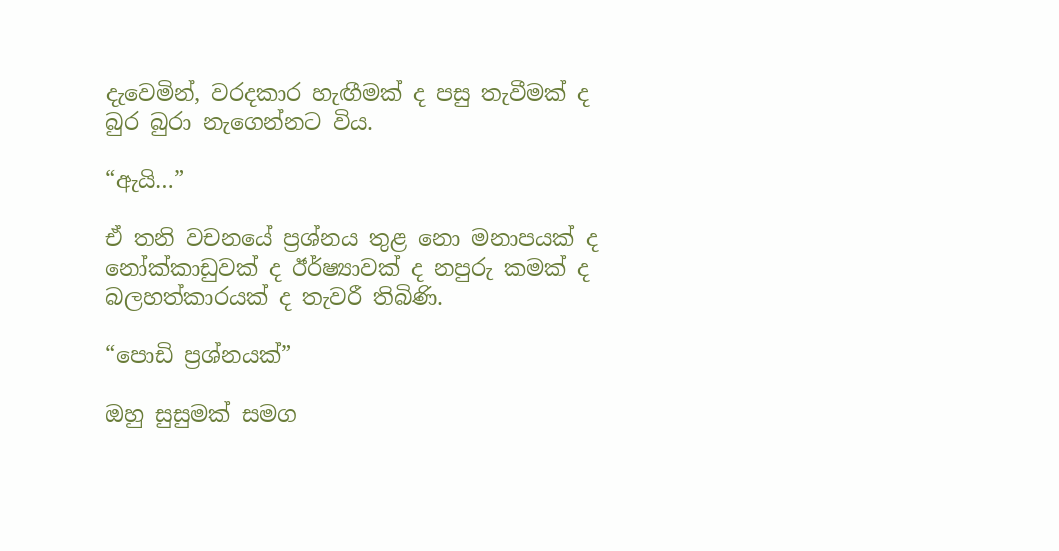දැවෙමින්, වරදකාර හැඟීමක් ද පසු තැවීමක් ද බුර බුරා නැගෙන්නට විය.

“ඇයි…”

ඒ තනි වචනයේ ප්‍රශ්නය තුළ නො මනාපයක් ද නෝක්කාඩුවක් ද ඊර්ෂ්‍යාවක් ද නපුරු කමක් ද බලහත්කාරයක් ද තැවරී තිබිණි.

“පොඩි ප්‍රශ්නයක්”

ඔහු සුසුමක් සමග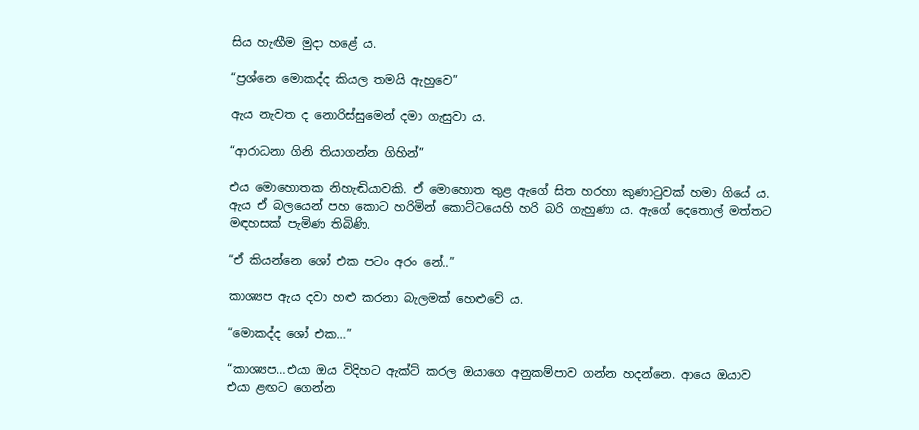සිය හැඟීම මුදා හළේ ය.

“ප්‍රශ්නෙ මොකද්ද කියල තමයි ඇහුවෙ”

ඇය නැවත ද නොරිස්සුමෙන් දමා ගැසුවා ය.

“ආරාධනා ගිනි තියාගන්න ගිහින්”

එය මොහොතක නිහැඬියාවකි. ඒ මොහොත තුළ ඇගේ සිත හරහා කුණාටුවක් හමා ගියේ ය. ඇය ඒ බලයෙන් පහ කොට හරිමින් කොට්ටයෙහි හරි බරි ගැහුණා ය. ඇගේ දෙතොල් මත්තට මඳහසක් පැමිණ තිබිණි.

“ඒ කියන්නෙ ශෝ එක පටං අරං නේ..”

කාශ්‍යප ඇය දවා හළු කරනා බැලමක් හෙළුවේ ය.

“මොකද්ද ශෝ එක…”

“කාශ්‍යප…එයා ඔය විදිහට ඇක්ට් කරල ඔයාගෙ අනුකම්පාව ගන්න හදන්නෙ. ආයෙ ඔයාව එයා ළඟට ගෙන්න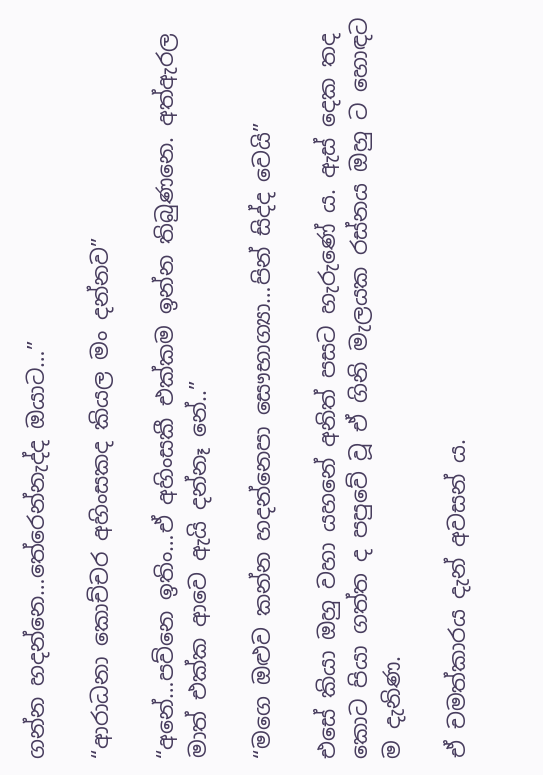ගන්න හදන්නෙ…තේරෙන්නැද්ද ඔයාට…”

“ආරාධනා කොච්චර අහිංසකද කියල මං දන්නව”

“අනේ…පව්නෙ ඉතිං…ඒ අහිංසකී එක්කම ඉන්න තිබුණනෙ. අත්ඇරල මාත් එක්ක ආවෙ ඇයි දන්නෑ නේ..”

“මගෙ ඔළුව කන්න හදන්නෙපා සෞභාග්‍යා…පින් සිද්ද වෙයි”

එසේ කියා ඔහු වහා යහනේ අනිත් පසට හැරුණේ ය. ඇස් දෙක තද කොට පියා ගත්ත ද පපුවේ වූ ඒ ගිනි මැලයක රස්නය ඔහු ට හොඳට ම දැනිණ.

ඒ චමත්කාරය දැන් අවසන් ය.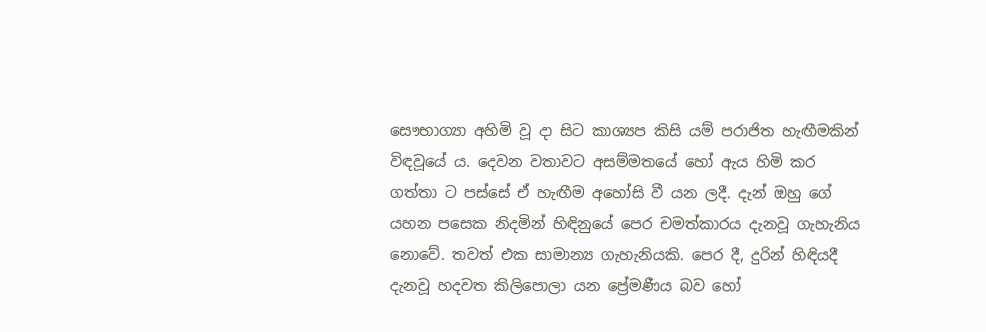සෞභාග්‍යා අහිමි වූ දා සිට කාශ්‍යප කිසි යම් පරාජිත හැඟීමකින් විඳවූයේ ය. දෙවන වතාවට අසම්මතයේ හෝ ඇය හිමි කර ගත්තා ට පස්සේ ඒ හැඟීම අහෝසි වී යන ලදී. දැන් ඔහු ගේ යහන පසෙක නිදමින් හිඳිනුයේ පෙර චමත්කාරය දැනවූ ගැහැනිය නොවේ. තවත් එක සාමාන්‍ය ගැහැනියකි. පෙර දී, දුරින් හිඳියදී දැනවූ හදවත කිලිපොලා යන ප්‍රේමණීය බව හෝ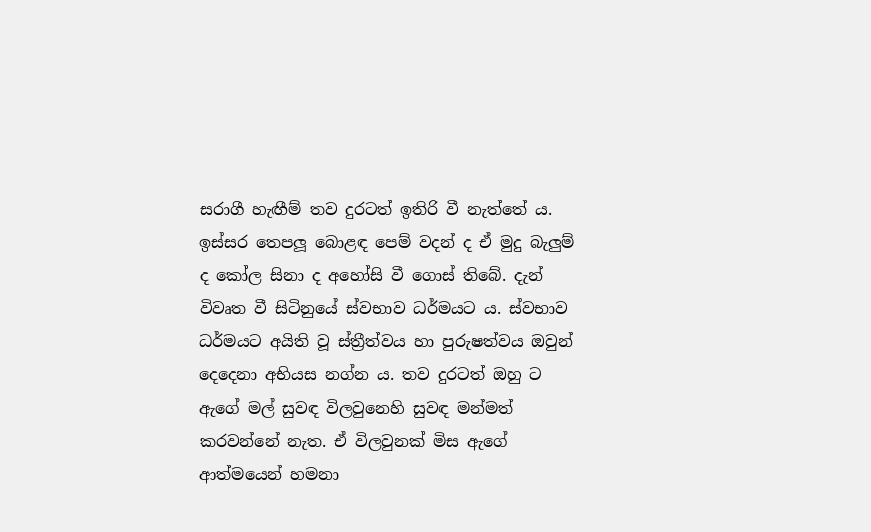සරාගී හැඟීම් තව දුරටත් ඉතිරි වී නැත්තේ ය. ඉස්සර තෙපලූ බොළඳ පෙම් වදන් ද ඒ මුදු බැලුම් ද කෝල සිනා ද අහෝසි වී ගොස් තිබේ. දැන් විවෘත වී සිටිනුයේ ස්වභාව ධර්මයට ය. ස්වභාව ධර්මයට අයිති වූ ස්ත්‍රීත්වය හා පුරුෂත්වය ඔවුන් දෙදෙනා අභියස නග්න ය. තව දුරටත් ඔහු ට ඇගේ මල් සුවඳ විලවුනෙහි සුවඳ මන්මත් කරවන්නේ නැත. ඒ විලවුනක් මිස ඇගේ ආත්මයෙන් හමනා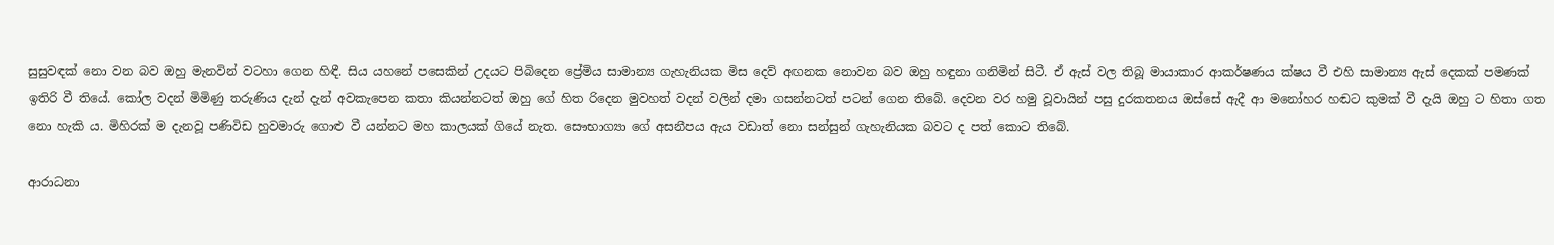සුසුවඳක් නො වන බව ඔහු මැනවින් වටහා ගෙන හිඳී. සිය යහනේ පසෙකින් උදයට පිබිදෙන ප්‍රේමිය සාමාන්‍ය ගැහැනියක මිස දෙව් අඟනක නොවන බව ඔහු හඳුනා ගනිමින් සිටී. ඒ ඇස් වල තිබූ මායාකාර ආකර්ෂණය ක්ෂය වී එහි සාමාන්‍ය ඇස් දෙකක් පමණක් ඉතිරි වී තියේ. කෝල වදන් මිමිණු තරුණිය දැන් දැන් අවකැපෙන කතා කියන්නටත් ඔහු ගේ හිත රිදෙන මුවහත් වදන් වලින් දමා ගසන්නටත් පටන් ගෙන තිබේ. දෙවන වර හමු වූවායින් පසු දුරකතනය ඔස්සේ ඇදී ආ මනෝහර හඬට කුමක් වී දැයි ඔහු ට හිතා ගත නො හැකි ය. මිහිරක් ම දැනවූ පණිවිඩ හුවමාරු ගොළු වී යන්නට මහ කාලයක් ගියේ නැත. සෞභාග්‍යා ගේ අසනීපය ඇය වඩාත් නො සන්සුන් ගැහැනියක බවට ද පත් කොට තිබේ.

ආරාධනා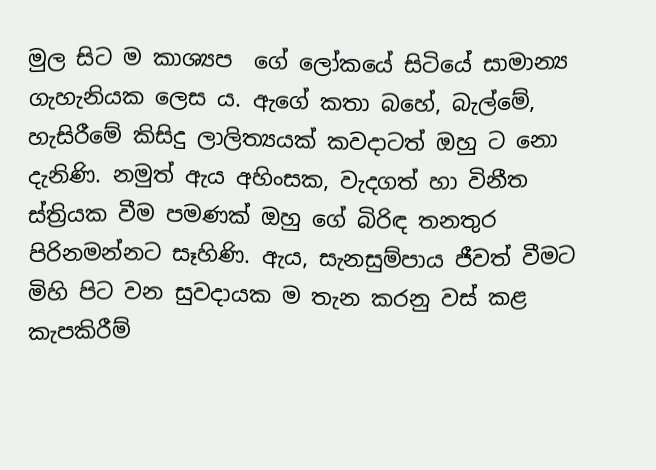මුල සිට ම කාශ්‍යප  ගේ ලෝකයේ සිටියේ සාමාන්‍ය ගැහැනියක ලෙස ය. ඇගේ කතා බහේ, බැල්මේ, හැසිරීමේ කිසිදු ලාලිත්‍යයක් කවදාටත් ඔහු ට නො දැනිණි. නමුත් ඇය අහිංසක, වැදගත් හා විනීත ස්ත්‍රියක වීම පමණක් ඔහු ගේ බිරිඳ තනතුර පිරිනමන්නට සෑහිණි. ඇය, සැනසුම්පාය ජීවත් වීමට මිහි පිට වන සුවදායක ම තැන කරනු වස් කළ කැපකිරීම්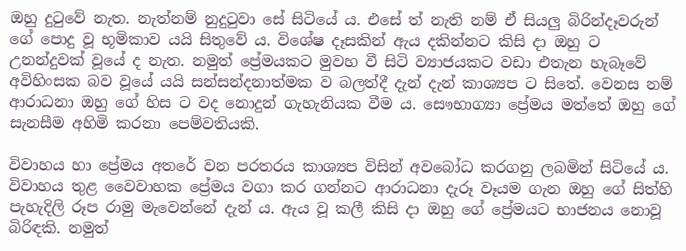ඔහු දුටුවේ නැත. නැත්නම් නුදුටුවා සේ සිටියේ ය. එසේ ත් නැති නම් ඒ සියලු බිරින්දෑවරුන් ගේ පොදු වූ භූමිකාව යයි සිතුවේ ය. විශේෂ දෑසකින් ඇය දකින්නට කිසි දා ඔහු ට උනන්දුවක් වූයේ ද නැත. නමුත් ප්‍රේමයකට මුවහ වී සිටි ව්‍යාජයකට වඩා එතැන හැබෑවේ අවිහිංසක බව වූයේ යයි සන්සන්දනාත්මක ව බලත්දී දැන් දැන් කාශ්‍යප ට සිතේ. වෙනස නම් ආරාධනා ඔහු ගේ හිස ට වද නොදුන් ගැහැනියක වීම ය. සෞභාග්‍යා ප්‍රේමය මත්තේ ඔහු ගේ සැනසීම අහිමි කරනා පෙම්වතියකි.

විවාහය හා ප්‍රේමය අතරේ වන පරතරය කාශ්‍යප විසින් අවබෝධ කරගනු ලබමින් සිටියේ ය. විවාහය තුළ වෛවාහක ප්‍රේමය වගා කර ගන්නට ආරාධනා දැරූ වෑයම ගැන ඔහු ගේ සිත්හි පැහැදිලි රූප රාමු මැවෙන්නේ දැන් ය. ඇය වූ කලී කිසි දා ඔහු ගේ ප්‍රේමයට භාජනය නොවූ බිරිඳකි. නමුත්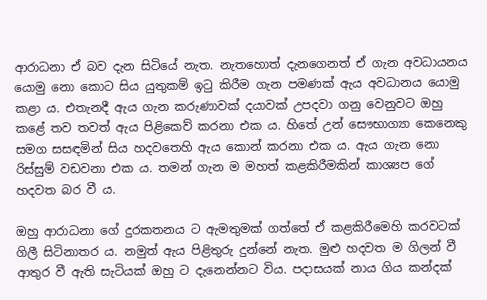ආරාධනා ඒ බව දැන සිටියේ නැත. නැතහොත් දැනගෙනත් ඒ ගැන අවධායනය යොමු නො කොට සිය යුතුකම් ඉටු කිරීම ගැන පමණක් ඇය අවධානය යොමු කළා ය. එතැනදී ඇය ගැන කරුණාවක් දයාවක් උපදවා ගනු වෙනුවට ඔහු කළේ තව තවත් ඇය පිළිකෙව් කරනා එක ය. හිතේ උන් සෞභාග්‍යා කෙනෙකු සමග සසඳමින් සිය හදවතෙහි ඇය කොන් කරනා එක ය. ඇය ගැන නො රිස්සුම් වඩවනා එක ය. තමන් ගැන ම මහත් කළකිරීමකින් කාශ්‍යප ගේ හදවත බර වී ය.

ඔහු ආරාධනා ගේ දුරකතනය ට ඇමතුමක් ගත්තේ ඒ කළකිරීමෙහි කරවටක් ගිලී සිටිනාතර ය. නමුත් ඇය පිළිතුරු දුන්නේ නැත. මුළු හදවත ම ගිලන් වී ආතුර වී ඇති සැටියක් ඔහු ට දැනෙන්නට විය. පදාසයක් නාය ගිය කන්දක්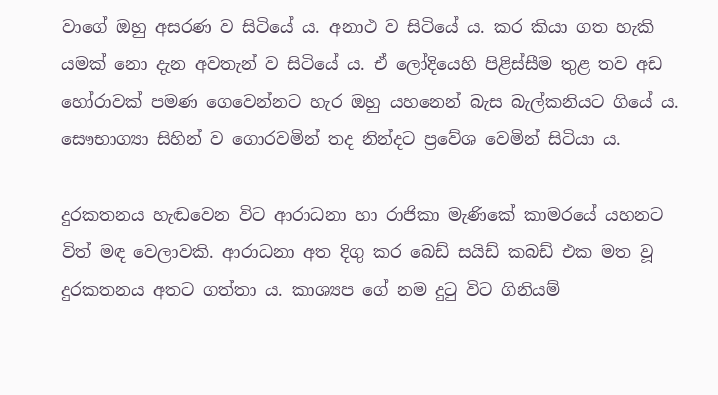වාගේ ඔහු අසරණ ව සිටියේ ය. අනාථ ව සිටියේ ය. කර කියා ගත හැකි යමක් නො දැන අවතැන් ව සිටියේ ය. ඒ ලෝදියෙහි පිළිස්සීම තුළ තව අඩ හෝරාවක් පමණ ගෙවෙන්නට හැර ඔහු යහනෙන් බැස බැල්කනියට ගියේ ය. සෞභාග්‍යා සිහින් ව ගොරවමින් තද නින්දට ප්‍රවේශ වෙමින් සිටියා ය.

දුරකතනය හැඬවෙන විට ආරාධනා හා රාජිකා මැණිකේ කාමරයේ යහනට විත් මඳ වෙලාවකි. ආරාධනා අත දිගු කර බෙඩ් සයිඩ් කබඩ් එක මත වූ දුරකතනය අතට ගත්තා ය. කාශ්‍යප ගේ නම දුටු විට ගිනියම්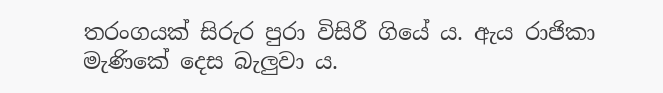තරංගයක් සිරුර පුරා විසිරී ගියේ ය. ඇය රාජිකා මැණිකේ දෙස බැලුවා ය.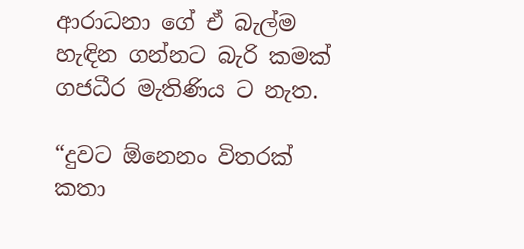ආරාධනා ගේ ඒ බැල්ම හැඳින ගන්නට බැරි කමක් ගජධීර මැතිණිය ට නැත.

“දුවට ඕනෙනං විතරක් කතා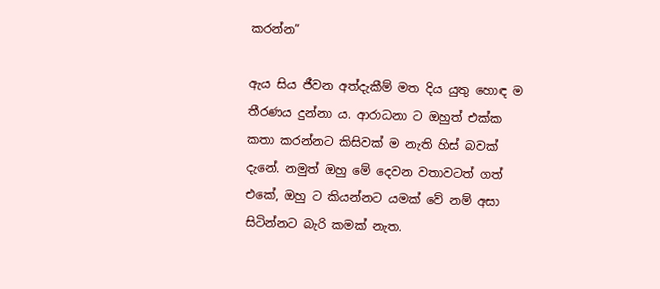කරන්න”

ඇය සිය ජීවන අත්දැකීම් මත දිය යුතු හොඳ ම තීරණය දුන්නා ය. ආරාධනා ට ඔහුත් එක්ක කතා කරන්නට කිසිවක් ම නැති හිස් බවක් දැනේ. නමුත් ඔහු මේ දෙවන වතාවටත් ගත් එකේ, ඔහු ට කියන්නට යමක් වේ නම් අසා සිටින්නට බැරි කමක් නැත.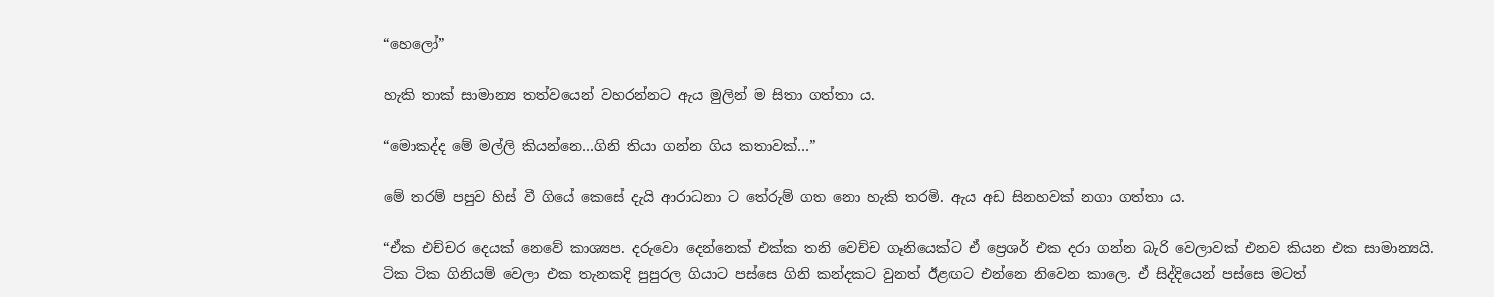“හෙලෝ”

හැකි තාක් සාමාන්‍ය තත්වයෙන් වහරන්නට ඇය මුලින් ම සිතා ගත්තා ය.

“මොකද්ද මේ මල්ලි කියන්නෙ…ගිනි තියා ගන්න ගිය කතාවක්…”

මේ තරම් පපුව හිස් වී ගියේ කෙසේ දැයි ආරාධනා ට තේරුම් ගත නො හැකි තරමි. ඇය අඩ සිනහවක් නගා ගත්තා ය.

“ඒක එච්චර දෙයක් නෙවේ කාශ්‍යප. දරුවො දෙන්නෙක් එක්ක තනි වෙච්ච ගෑනියෙක්ට ඒ ප්‍රෙශර් එක දරා ගන්න බැරි වෙලාවක් එනව කියන එක සාමාන්‍යයි. ටික ටික ගිනියම් වෙලා එක තැනකදි පුපුරල ගියාට පස්සෙ ගිනි කන්දකට වුනත් ඊළඟට එන්නෙ නිවෙන කාලෙ. ඒ සිද්දියෙන් පස්සෙ මටත්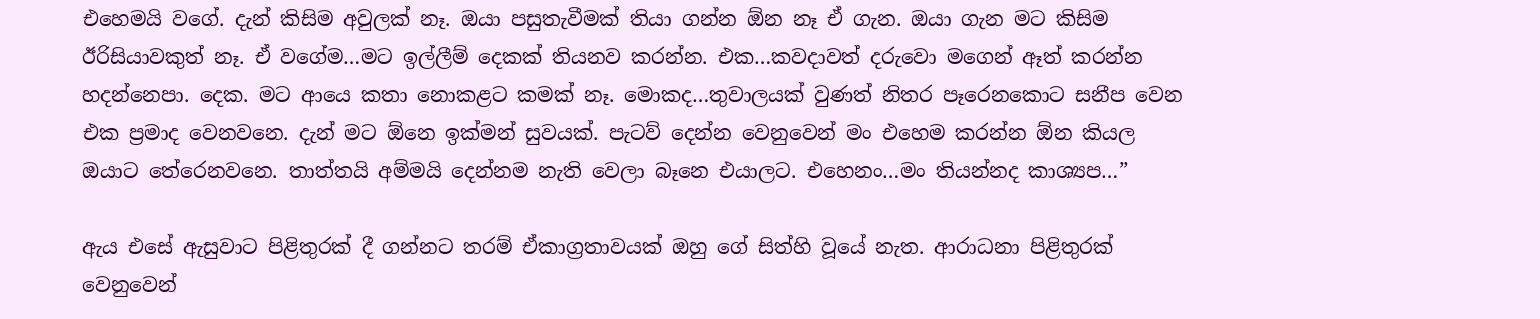එහෙමයි වගේ. දැන් කිසිම අවුලක් නෑ. ඔයා පසුතැවීමක් තියා ගන්න ඕන නෑ ඒ ගැන. ඔයා ගැන මට කිසිම ඊරිසියාවකුත් නෑ. ඒ වගේම…මට ඉල්ලීම් දෙකක් තියනව කරන්න. එක…කවදාවත් දරුවො මගෙන් ඈත් කරන්න හදන්නෙපා. දෙක. මට ආයෙ කතා නොකළට කමක් නෑ. මොකද…තුවාලයක් වුණත් නිතර පෑරෙනකොට සනීප වෙන එක ප්‍රමාද වෙනවනෙ. දැන් මට ඕනෙ ඉක්මන් සුවයක්. පැටව් දෙන්න වෙනුවෙන් මං එහෙම කරන්න ඕන කියල ඔයාට තේරෙනවනෙ. තාත්තයි අම්මයි දෙන්නම නැති වෙලා බෑනෙ එයාලට. එහෙනං…මං තියන්නද කාශ්‍යප…”

ඇය එසේ ඇසුවාට පිළිතුරක් දී ගන්නට තරම් ඒකාග්‍රතාවයක් ඔහු ගේ සිත්හි වූයේ නැත. ආරාධනා පිළිතුරක් වෙනුවෙන්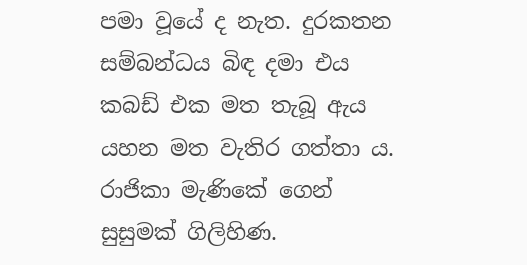පමා වූයේ ද නැත. දුරකතන සම්බන්ධය බිඳ දමා එය කබඩ් එක මත තැබූ ඇය යහන මත වැතිර ගත්තා ය. රාජිකා මැණිකේ ගෙන් සුසුමක් ගිලිහිණ.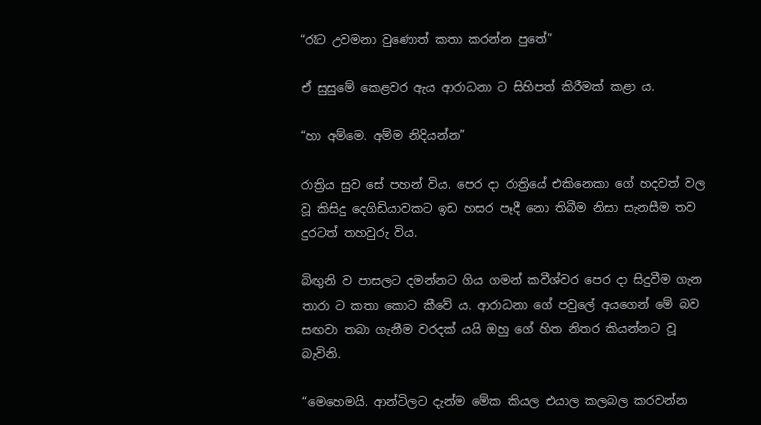“රෑට උවමනා වුණොත් කතා කරන්න පුතේ”

ඒ සුසුමේ කෙළවර ඇය ආරාධනා ට සිහිපත් කිරීමක් කළා ය.

“හා අම්මෙ. අම්ම නිදියන්න”

රාත්‍රිය සුව සේ පහන් විය. පෙර දා රාත්‍රියේ එකිනෙකා ගේ හදවත් වල වූ කිසිදු දෙගිඩියාවකට ඉඩ හසර පෑදී නො තිබීම නිසා සැනසීම තව දුරටත් තහවුරු විය.

බිඟුනි ව පාසලට දමන්නට ගිය ගමන් කවීශ්වර පෙර දා සිදුවීම ගැන තාරා ට කතා කොට කීවේ ය. ආරාධනා ගේ පවුලේ අයගෙන් මේ බව සඟවා තබා ගැනීම වරදක් යයි ඔහු ගේ හිත නිතර කියන්නට වූ බැවිනි.

“මෙහෙමයි. ආන්ටිලට දැන්ම මේක කියල එයාල කලබල කරවන්න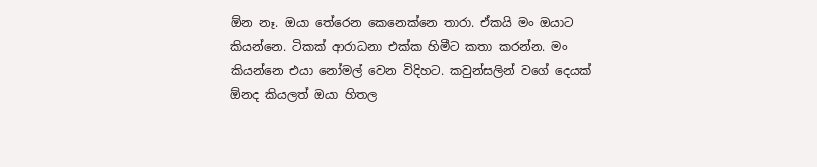ඕන නෑ. ඔයා තේරෙන කෙනෙක්නෙ තාරා. ඒකයි මං ඔයාට කියන්නෙ. ටිකක් ආරාධනා එක්ක හිමීට කතා කරන්න. මං කියන්නෙ එයා නෝමල් වෙන විදිහට. කවුන්සලින් වගේ දෙයක් ඕනද කියලත් ඔයා හිතල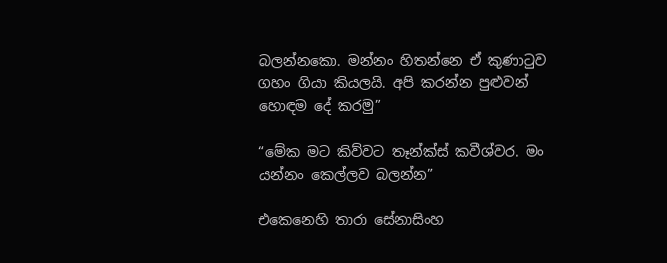බලන්නකො. මන්නං හිතන්නෙ ඒ කුණාටුව ගහං ගියා කියලයි. අපි කරන්න පුළුවන් හොඳම දේ කරමු”

“මේක මට කිව්වට තෑන්ක්ස් කවීශ්වර. මං යන්නං කෙල්ලව බලන්න”

එකෙනෙහි තාරා සේනාසිංහ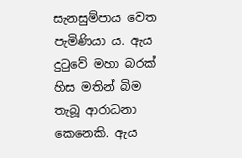සැනසුම්පාය වෙත පැමිණියා ය. ඇය දුටුවේ මහා බරක් හිස මතින් බිම තැබූ ආරාධනා කෙනෙකි. ඇය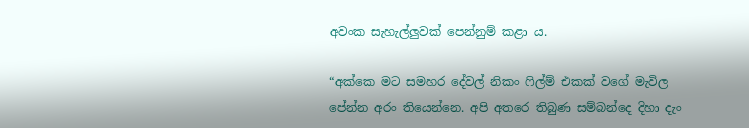අවංක සැහැල්ලුවක් පෙන්නුම් කළා ය.

“අක්කෙ මට සමහර දේවල් නිකං ෆිල්ම් එකක් වගේ මැවිල පේන්න අරං තියෙන්නෙ. අපි අතරෙ තිබුණ සම්බන්දෙ දිහා දැං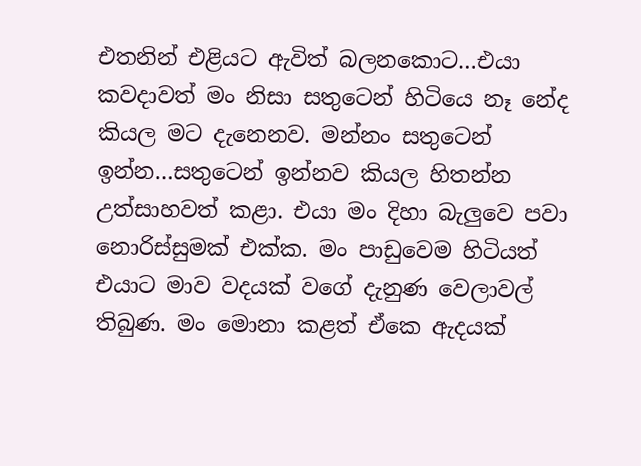එතනින් එළියට ඇවිත් බලනකොට…එයා කවදාවත් මං නිසා සතුටෙන් හිටියෙ නෑ නේද කියල මට දැනෙනව. මන්නං සතුටෙන් ඉන්න…සතුටෙන් ඉන්නව කියල හිතන්න උත්සාහවත් කළා. එයා මං දිහා බැලුවෙ පවා නොරිස්සුමක් එක්ක. මං පාඩුවෙම හිටියත් එයාට මාව වදයක් වගේ දැනුණ වෙලාවල් තිබුණ. මං මොනා කළත් ඒකෙ ඇදයක්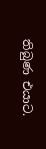තිබුණ එයාට.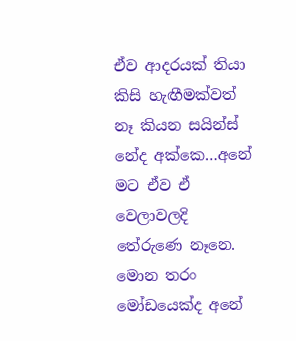ඒව ආදරයක් තියා කිසි හැඟීමක්වත් නෑ කියන සයින්ස් නේද අක්කෙ…අනේ මට ඒව ඒ වෙලාවලදි තේරුණෙ නෑනෙ. මොන තරං මෝඩයෙක්ද අනේ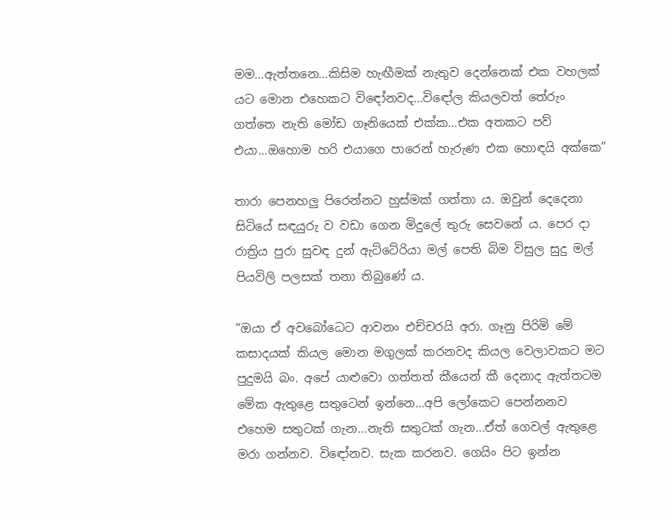මම…ඇත්තනෙ…කිසිම හැඟීමක් නැතුව දෙන්නෙක් එක වහලක් යට මොන එහෙකට විඳෝනවද…විඳෝල කියලවත් තේරුං ගත්තෙ නැති මෝඩ ගෑනියෙක් එක්ක…එක අතකට පව් එයා…ඔහොම හරි එයාගෙ පාරෙන් හැරුණ එක හොඳයි අක්කෙ”

තාරා පෙනහලු පිරෙන්නට හුස්මක් ගත්තා ය. ඔවුන් දෙදෙනා සිටියේ සඳයුරු ව වඩා ගෙන මිදුලේ තුරු සෙවනේ ය. පෙර දා රාත්‍රිය පුරා සුවඳ දුන් ඇට්ටේරියා මල් පෙති බිම විසුල සුදු මල් පියවිලි පලසක් තනා තිබුණේ ය.

“ඔයා ඒ අවබෝධෙට ආවනං එච්චරයි අරා. ගෑනු පිරිමි මේ කසාදයක් කියල මොන මගුලක් කරනවද කියල වෙලාවකට මට පුදුමයි බං. අපේ යාළුවො ගත්තත් කීයෙන් කී දෙනාද ඇත්තටම මේක ඇතුළෙ සතුටෙන් ඉන්නෙ…අපි ලෝකෙට පෙන්නනව එහෙම සතුටක් ගැන…නැති සතුටක් ගැන…ඒත් ගෙවල් ඇතුළෙ මරා ගන්නව. විඳෝනව. සැක කරනව. ගෙයිං පිට ඉන්න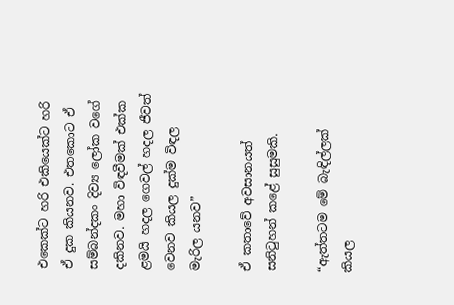එකෙක්ට හරි එකියෙක්ට හරි ඒ දුක කියනව. එතකොට ඒ සම්බන්දකං දිව්‍ය ලෝක වගේ දකිනව. මහා විඳවීමක් එක්ක ළමයි හදල ගෙවල් හදල ජීවත් වෙනව කියල දුක්ම විඳල මැරිල යනව”

ඒ කතාවේ අවසානයත් සනිටුහන් කළේ සුසුමකි.

“ඇත්තටම මේ බැඳිල්ලක් කියල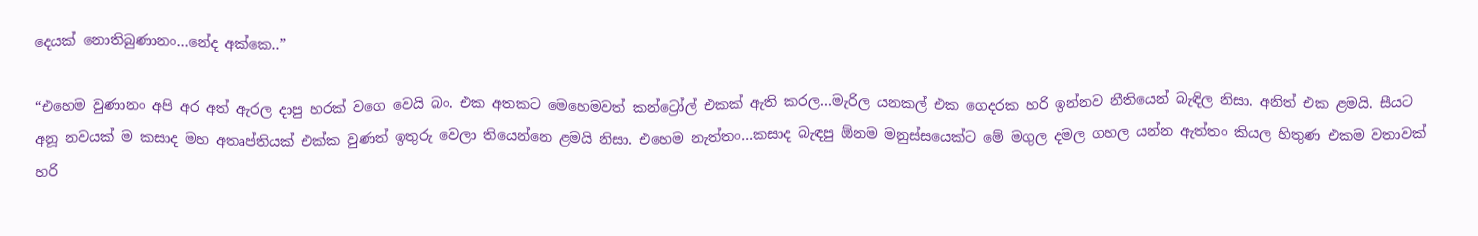දෙයක් නොතිබුණානං…නේද අක්කෙ..”

“එහෙම වුණානං අපි අර අත් ඇරල දාපු හරක් වගෙ වෙයි බං. එක අතකට මෙහෙමවත් කන්ට්‍රෝල් එකක් ඇති කරල…මැරිල යනකල් එක ගෙදරක හරි ඉන්නව නීතියෙන් බැඳිල නිසා. අනිත් එක ළමයි. සීයට අනූ නවයක් ම කසාද මහ අතෘප්තියක් එක්ක වුණත් ඉතුරු වෙලා තියෙන්නෙ ළමයි නිසා. එහෙම නැත්තං…කසාද බැඳපු ඕනම මනුස්සයෙක්ට මේ මගුල දමල ගහල යන්න ඇත්තං කියල හිතුණ එකම වතාවක් හරි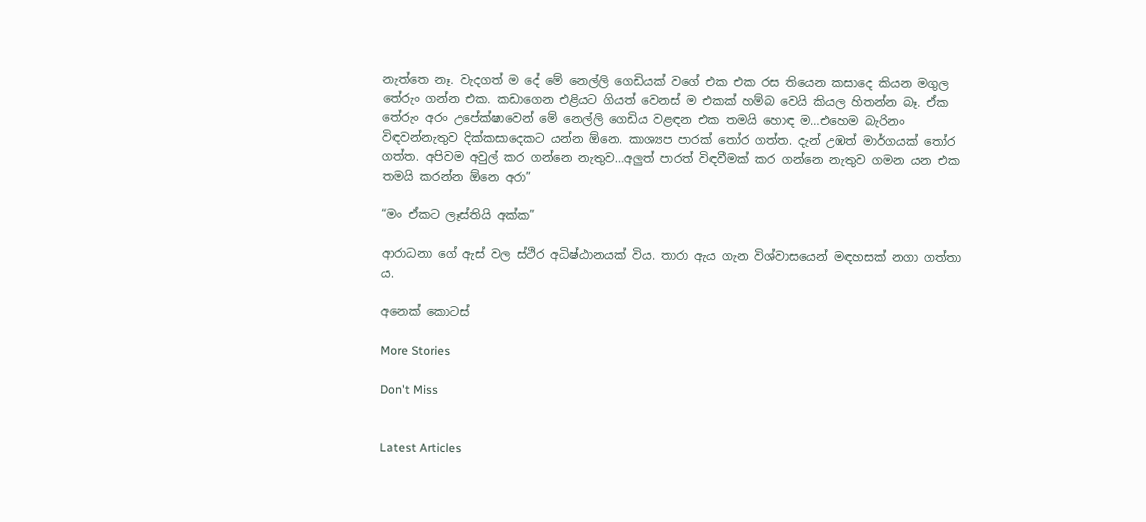නැත්තෙ නෑ. වැදගත් ම දේ මේ නෙල්ලි ගෙඩියක් වගේ එක එක රස තියෙන කසාදෙ කියන මගුල තේරුං ගන්න එක. කඩාගෙන එළියට ගියත් වෙනස් ම එකක් හම්බ වෙයි කියල හිතන්න බෑ. ඒක තේරුං අරං උපේක්ෂාවෙන් මේ නෙල්ලි ගෙඩිය වළඳන එක තමයි හොඳ ම…එහෙම බැරිනං විඳවන්නැතුව දික්කසාදෙකට යන්න ඕනෙ. කාශ්‍යප පාරක් තෝර ගත්ත. දැන් උඹත් මාර්ගයක් තෝර ගත්ත. අපිවම අවුල් කර ගන්නෙ නැතුව…අලුත් පාරත් විඳවීමක් කර ගන්නෙ නැතුව ගමන යන එක තමයි කරන්න ඕනෙ අරා”

“මං ඒකට ලෑස්තියි අක්ක”

ආරාධනා ගේ ඇස් වල ස්ථිර අධිෂ්ඨානයක් විය. තාරා ඇය ගැන විශ්වාසයෙන් මඳහසක් නගා ගත්තා ය.

අනෙක් කොටස්

More Stories

Don't Miss


Latest Articles